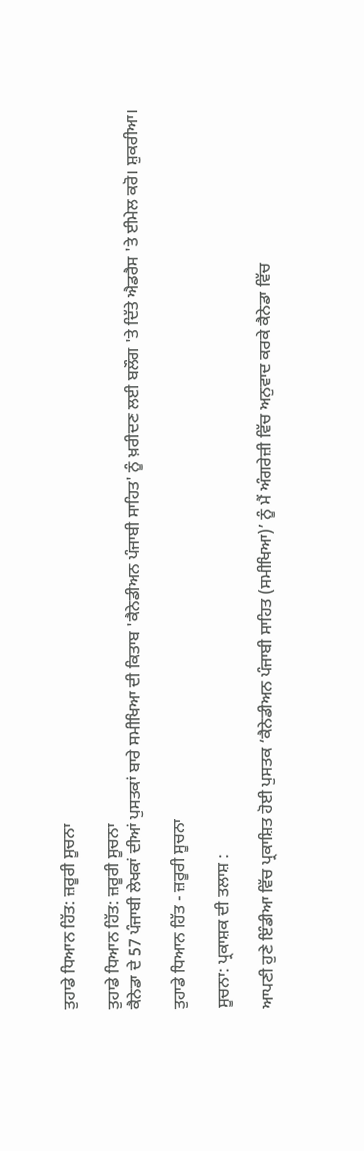ਤੁਹਾਡੇ ਧਿਆਨ ਹਿੱਤ: ਜ਼ਰੂਰੀ ਸੂਚਨਾ

ਤੁਹਾਡੇ ਧਿਆਨ ਹਿੱਤ: ਜ਼ਰੂਰੀ ਸੂਚਨਾ
ਕੈਨੇਡਾ ਦੇ 57 ਪੰਜਾਬੀ ਲੇਖਕਾਂ ਦੀਆਂ ਪੁਸਤਕਾਂ ਬਾਰੇ ਸਮੀਖਿਆ ਦੀ ਕਿਤਾਬ 'ਕੈਨੇਡੀਅਨ ਪੰਜਾਬੀ ਸਾਹਿਤ' ਨੂੰ ਖ਼ਰੀਦਣ ਲਈ ਬਲੌਗ 'ਤੇ ਦਿੱਤੇ ਐਡਰੈਸ 'ਤੇ ਈਮੇਲ ਕਰੋ। ਸ਼ੁਕਰੀਆ।

ਤੁਹਾਡੇ ਧਿਆਨ ਹਿੱਤ - ਜ਼ਰੂਰੀ ਸੂਚਨਾ

ਸੂਚਨਾ: ਪ੍ਰਕਾਸ਼ਕ ਦੀ ਤਲਾਸ਼ :

ਆਪਣੀ ਹੁਣੇ ਇੰਡੀਆ ਵਿੱਚ ਪ੍ਰਕਾਸ਼ਿਤ ਹੋਈ ਪੁਸਤਕ ‘ਕੈਨੇਡੀਅਨ ਪੰਜਾਬੀ ਸਾਹਿਤ (ਸਮੀਖਿਆ)’ ਨੂੰ ਮੈਂ ਅੰਗਰੇਜ਼ੀ ਵਿੱਚ ਅਨੁਵਾਦ ਕਰਕੇ ਕੈਨੇਡਾ ਵਿੱਚ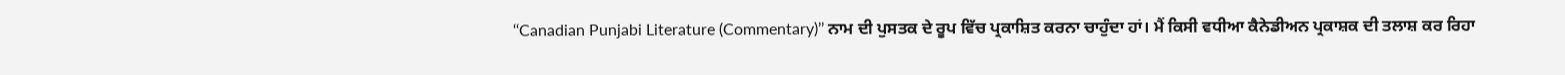‘‘Canadian Punjabi Literature (Commentary)’’ ਨਾਮ ਦੀ ਪੁਸਤਕ ਦੇ ਰੂਪ ਵਿੱਚ ਪ੍ਰਕਾਸ਼ਿਤ ਕਰਨਾ ਚਾਹੁੰਦਾ ਹਾਂ। ਮੈਂ ਕਿਸੀ ਵਧੀਆ ਕੈਨੇਡੀਅਨ ਪ੍ਰਕਾਸ਼ਕ ਦੀ ਤਲਾਸ਼ ਕਰ ਰਿਹਾ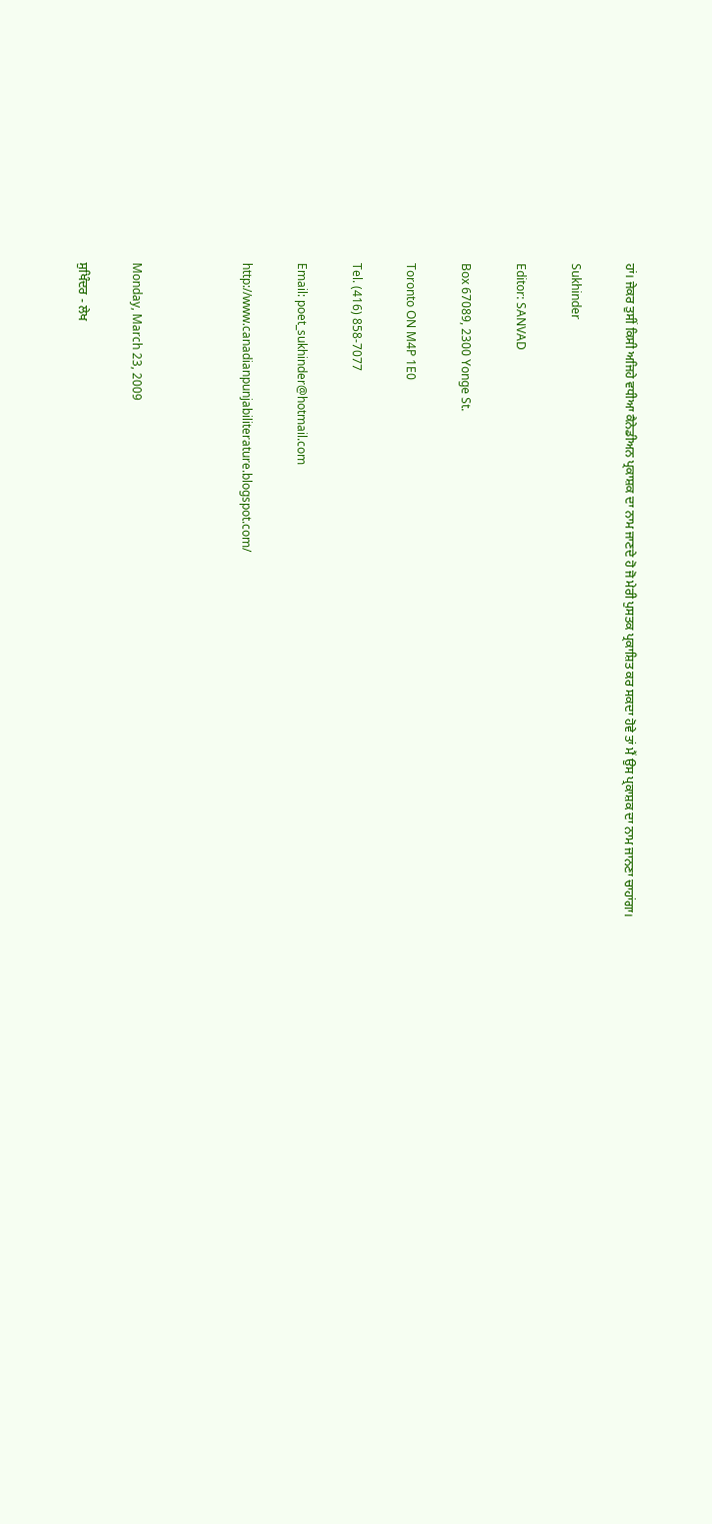ਹਾਂ। ਜੇਕਰ ਤੁਸੀਂ ਕਿਸੀ ਅਜਿਹੇ ਵਧੀਆ ਕੈਨੇਡੀਅਨ ਪ੍ਰਕਾਸ਼ਕ ਦਾ ਨਾਮ ਜਾਣਦੇ ਹੋ ਜੋ ਮੇਰੀ ਪੁਸਤਕ ਪ੍ਰਕਾਸ਼ਿਤ ਕਰ ਸਕਦਾ ਹੋਵੇ ਤਾਂ ਮੈਂ ਉਸ ਪ੍ਰਕਾਸ਼ਕ ਦਾ ਨਾਮ ਜਾਨਣਾ ਚਾਹਾਂਗਾ।

Sukhinder

Editor: SANVAD

Box 67089, 2300 Yonge St.

Toronto ON M4P 1E0

Tel. (416) 858-7077

Email: poet_sukhinder@hotmail.com

http://www.canadianpunjabiliterature.blogspot.com/



Monday, March 23, 2009

ਸੁਖਿੰਦਰ - ਲੇਖ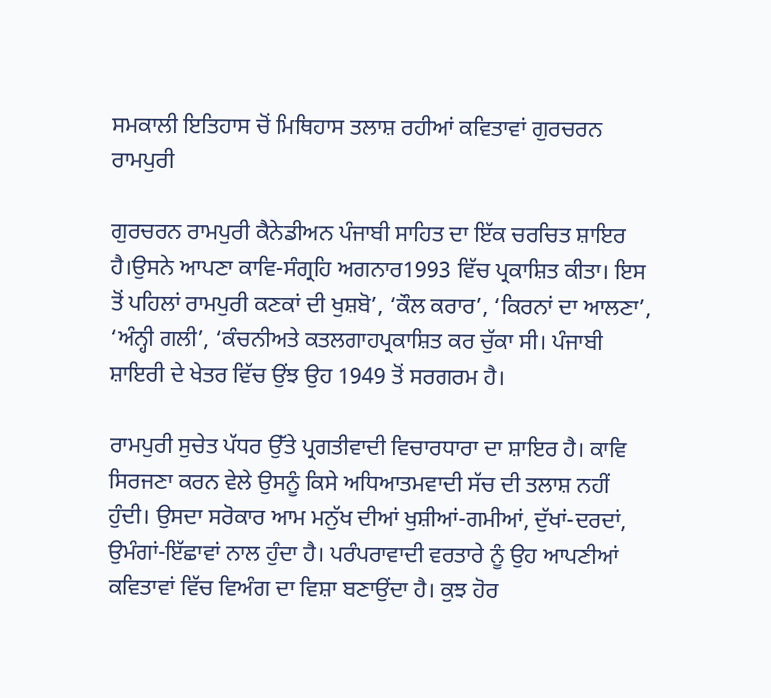ਸਮਕਾਲੀ ਇਤਿਹਾਸ ਚੋਂ ਮਿਥਿਹਾਸ ਤਲਾਸ਼ ਰਹੀਆਂ ਕਵਿਤਾਵਾਂ ਗੁਰਚਰਨ ਰਾਮਪੁਰੀ

ਗੁਰਚਰਨ ਰਾਮਪੁਰੀ ਕੈਨੇਡੀਅਨ ਪੰਜਾਬੀ ਸਾਹਿਤ ਦਾ ਇੱਕ ਚਰਚਿਤ ਸ਼ਾਇਰ ਹੈ।ਉਸਨੇ ਆਪਣਾ ਕਾਵਿ-ਸੰਗ੍ਰਹਿ ਅਗਨਾਰ1993 ਵਿੱਚ ਪ੍ਰਕਾਸ਼ਿਤ ਕੀਤਾ। ਇਸ ਤੋਂ ਪਹਿਲਾਂ ਰਾਮਪੁਰੀ ਕਣਕਾਂ ਦੀ ਖੁਸ਼ਬੋ’, ‘ਕੌਲ ਕਰਾਰ’, ‘ਕਿਰਨਾਂ ਦਾ ਆਲਣਾ’, ‘ਅੰਨ੍ਹੀ ਗਲੀ’, ‘ਕੰਚਨੀਅਤੇ ਕਤਲਗਾਹਪ੍ਰਕਾਸ਼ਿਤ ਕਰ ਚੁੱਕਾ ਸੀ। ਪੰਜਾਬੀ ਸ਼ਾਇਰੀ ਦੇ ਖੇਤਰ ਵਿੱਚ ਉਂਝ ਉਹ 1949 ਤੋਂ ਸਰਗਰਮ ਹੈ।

ਰਾਮਪੁਰੀ ਸੁਚੇਤ ਪੱਧਰ ਉੱਤੇ ਪ੍ਰਗਤੀਵਾਦੀ ਵਿਚਾਰਧਾਰਾ ਦਾ ਸ਼ਾਇਰ ਹੈ। ਕਾਵਿ ਸਿਰਜਣਾ ਕਰਨ ਵੇਲੇ ਉਸਨੂੰ ਕਿਸੇ ਅਧਿਆਤਮਵਾਦੀ ਸੱਚ ਦੀ ਤਲਾਸ਼ ਨਹੀਂ ਹੁੰਦੀ। ਉਸਦਾ ਸਰੋਕਾਰ ਆਮ ਮਨੁੱਖ ਦੀਆਂ ਖੁਸ਼ੀਆਂ-ਗਮੀਆਂ, ਦੁੱਖਾਂ-ਦਰਦਾਂ, ਉਮੰਗਾਂ-ਇੱਛਾਵਾਂ ਨਾਲ ਹੁੰਦਾ ਹੈ। ਪਰੰਪਰਾਵਾਦੀ ਵਰਤਾਰੇ ਨੂੰ ਉਹ ਆਪਣੀਆਂ ਕਵਿਤਾਵਾਂ ਵਿੱਚ ਵਿਅੰਗ ਦਾ ਵਿਸ਼ਾ ਬਣਾਉਂਦਾ ਹੈ। ਕੁਝ ਹੋਰ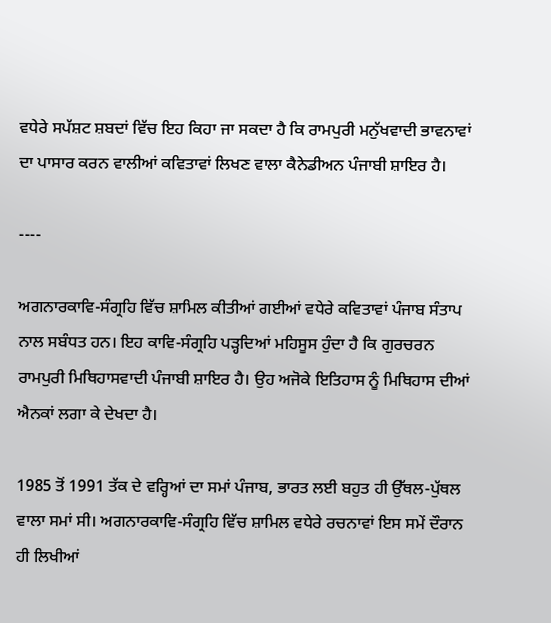ਵਧੇਰੇ ਸਪੱਸ਼ਟ ਸ਼ਬਦਾਂ ਵਿੱਚ ਇਹ ਕਿਹਾ ਜਾ ਸਕਦਾ ਹੈ ਕਿ ਰਾਮਪੁਰੀ ਮਨੁੱਖਵਾਦੀ ਭਾਵਨਾਵਾਂ ਦਾ ਪਾਸਾਰ ਕਰਨ ਵਾਲੀਆਂ ਕਵਿਤਾਵਾਂ ਲਿਖਣ ਵਾਲਾ ਕੈਨੇਡੀਅਨ ਪੰਜਾਬੀ ਸ਼ਾਇਰ ਹੈ।

----

ਅਗਨਾਰਕਾਵਿ-ਸੰਗ੍ਰਹਿ ਵਿੱਚ ਸ਼ਾਮਿਲ ਕੀਤੀਆਂ ਗਈਆਂ ਵਧੇਰੇ ਕਵਿਤਾਵਾਂ ਪੰਜਾਬ ਸੰਤਾਪ ਨਾਲ ਸਬੰਧਤ ਹਨ। ਇਹ ਕਾਵਿ-ਸੰਗ੍ਰਹਿ ਪੜ੍ਹਦਿਆਂ ਮਹਿਸੂਸ ਹੁੰਦਾ ਹੈ ਕਿ ਗੁਰਚਰਨ ਰਾਮਪੁਰੀ ਮਿਥਿਹਾਸਵਾਦੀ ਪੰਜਾਬੀ ਸ਼ਾਇਰ ਹੈ। ਉਹ ਅਜੋਕੇ ਇਤਿਹਾਸ ਨੂੰ ਮਿਥਿਹਾਸ ਦੀਆਂ ਐਨਕਾਂ ਲਗਾ ਕੇ ਦੇਖਦਾ ਹੈ।

1985 ਤੋਂ 1991 ਤੱਕ ਦੇ ਵਰ੍ਹਿਆਂ ਦਾ ਸਮਾਂ ਪੰਜਾਬ, ਭਾਰਤ ਲਈ ਬਹੁਤ ਹੀ ਉੱਥਲ-ਪੁੱਥਲ ਵਾਲਾ ਸਮਾਂ ਸੀ। ਅਗਨਾਰਕਾਵਿ-ਸੰਗ੍ਰਹਿ ਵਿੱਚ ਸ਼ਾਮਿਲ ਵਧੇਰੇ ਰਚਨਾਵਾਂ ਇਸ ਸਮੇਂ ਦੌਰਾਨ ਹੀ ਲਿਖੀਆਂ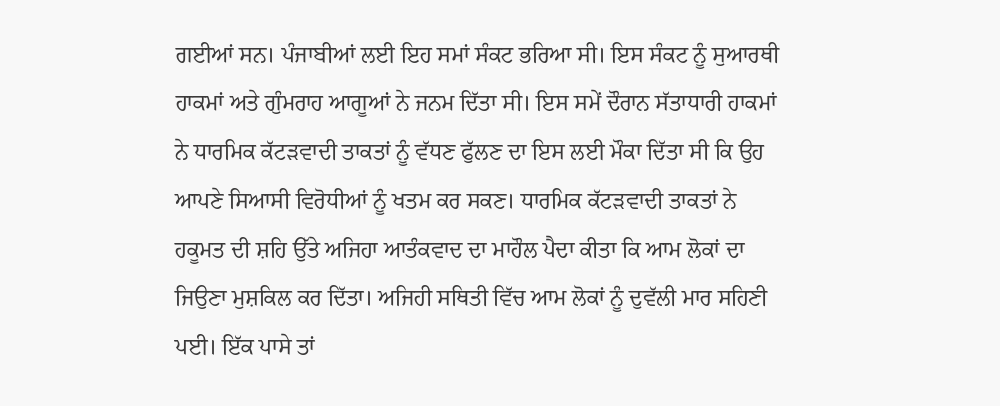ਗਈਆਂ ਸਨ। ਪੰਜਾਬੀਆਂ ਲਈ ਇਹ ਸਮਾਂ ਸੰਕਟ ਭਰਿਆ ਸੀ। ਇਸ ਸੰਕਟ ਨੂੰ ਸੁਆਰਥੀ ਹਾਕਮਾਂ ਅਤੇ ਗੁੰਮਰਾਹ ਆਗੂਆਂ ਨੇ ਜਨਮ ਦਿੱਤਾ ਸੀ। ਇਸ ਸਮੇਂ ਦੌਰਾਨ ਸੱਤਾਧਾਰੀ ਹਾਕਮਾਂ ਨੇ ਧਾਰਮਿਕ ਕੱਟੜਵਾਦੀ ਤਾਕਤਾਂ ਨੂੰ ਵੱਧਣ ਫੁੱਲਣ ਦਾ ਇਸ ਲਈ ਮੌਕਾ ਦਿੱਤਾ ਸੀ ਕਿ ਉਹ ਆਪਣੇ ਸਿਆਸੀ ਵਿਰੋਧੀਆਂ ਨੂੰ ਖਤਮ ਕਰ ਸਕਣ। ਧਾਰਮਿਕ ਕੱਟੜਵਾਦੀ ਤਾਕਤਾਂ ਨੇ ਹਕੂਮਤ ਦੀ ਸ਼ਹਿ ਉੱਤੇ ਅਜਿਹਾ ਆਤੰਕਵਾਦ ਦਾ ਮਾਹੌਲ ਪੈਦਾ ਕੀਤਾ ਕਿ ਆਮ ਲੋਕਾਂ ਦਾ ਜਿਉਣਾ ਮੁਸ਼ਕਿਲ ਕਰ ਦਿੱਤਾ। ਅਜਿਹੀ ਸਥਿਤੀ ਵਿੱਚ ਆਮ ਲੋਕਾਂ ਨੂੰ ਦੁਵੱਲੀ ਮਾਰ ਸਹਿਣੀ ਪਈ। ਇੱਕ ਪਾਸੇ ਤਾਂ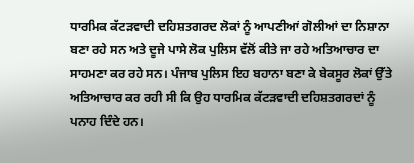ਧਾਰਮਿਕ ਕੱਟੜਵਾਦੀ ਦਹਿਸ਼ਤਗਰਦ ਲੋਕਾਂ ਨੂੰ ਆਪਣੀਆਂ ਗੋਲੀਆਂ ਦਾ ਨਿਸ਼ਾਨਾ ਬਣਾ ਰਹੇ ਸਨ ਅਤੇ ਦੂਜੇ ਪਾਸੇ ਲੋਕ ਪੁਲਿਸ ਵੱਲੋਂ ਕੀਤੇ ਜਾ ਰਹੇ ਅਤਿਆਚਾਰ ਦਾ ਸਾਹਮਣਾ ਕਰ ਰਹੇ ਸਨ। ਪੰਜਾਬ ਪੁਲਿਸ ਇਹ ਬਹਾਨਾ ਬਣਾ ਕੇ ਬੇਕਸੂਰ ਲੋਕਾਂ ਉੱਤੇ ਅਤਿਆਚਾਰ ਕਰ ਰਹੀ ਸੀ ਕਿ ਉਹ ਧਾਰਮਿਕ ਕੱਟੜਵਾਦੀ ਦਹਿਸ਼ਤਗਰਦਾਂ ਨੂੰ ਪਨਾਹ ਦਿੰਦੇ ਹਨ।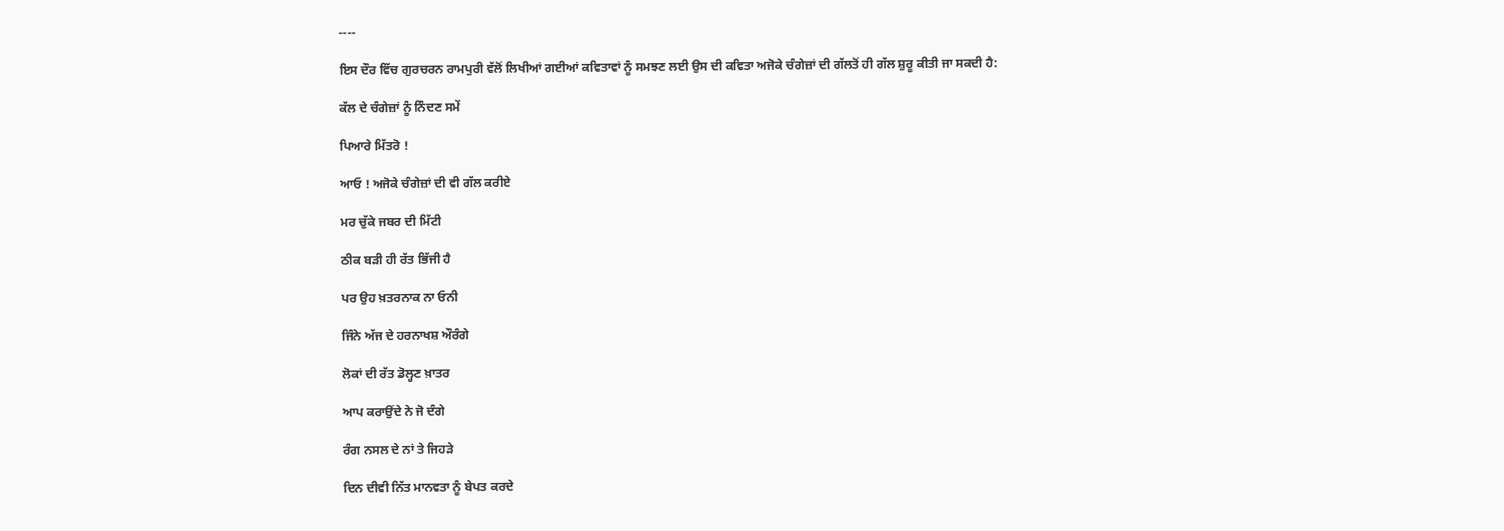----

ਇਸ ਦੌਰ ਵਿੱਚ ਗੁਰਚਰਨ ਰਾਮਪੁਰੀ ਵੱਲੋਂ ਲਿਖੀਆਂ ਗਈਆਂ ਕਵਿਤਾਵਾਂ ਨੂੰ ਸਮਝਣ ਲਈ ਉਸ ਦੀ ਕਵਿਤਾ ਅਜੋਕੇ ਚੰਗੇਜ਼ਾਂ ਦੀ ਗੱਲਤੋਂ ਹੀ ਗੱਲ ਸ਼ੁਰੂ ਕੀਤੀ ਜਾ ਸਕਦੀ ਹੈ:

ਕੱਲ ਦੇ ਚੰਗੇਜ਼ਾਂ ਨੂੰ ਨਿੰਦਣ ਸਮੇਂ

ਪਿਆਰੇ ਮਿੱਤਰੋ !

ਆਓ ! ਅਜੋਕੇ ਚੰਗੇਜ਼ਾਂ ਦੀ ਵੀ ਗੱਲ ਕਰੀਏ

ਮਰ ਚੁੱਕੇ ਜਬਰ ਦੀ ਮਿੱਟੀ

ਠੀਕ ਬੜੀ ਹੀ ਰੱਤ ਭਿੱਜੀ ਹੈ

ਪਰ ਉਹ ਖ਼ਤਰਨਾਕ ਨਾ ਓਨੀ

ਜਿੰਨੇ ਅੱਜ ਦੇ ਹਰਨਾਖਸ਼ ਔਰੰਗੇ

ਲੋਕਾਂ ਦੀ ਰੱਤ ਡੋਲ੍ਹਣ ਖ਼ਾਤਰ

ਆਪ ਕਰਾਉਂਦੇ ਨੇ ਜੋ ਦੰਗੇ

ਰੰਗ ਨਸਲ ਦੇ ਨਾਂ ਤੇ ਜਿਹੜੇ

ਦਿਨ ਦੀਵੀ ਨਿੱਤ ਮਾਨਵਤਾ ਨੂੰ ਬੇਪਤ ਕਰਦੇ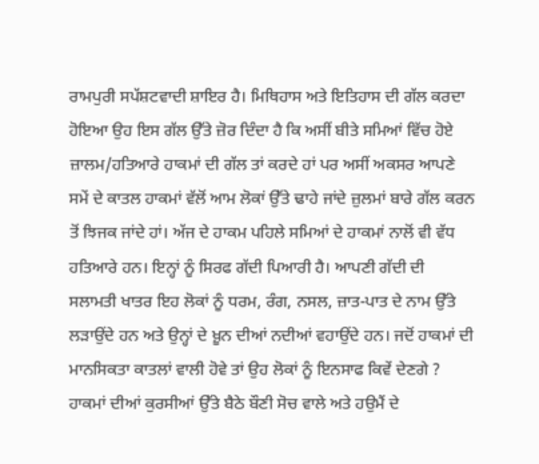ਰਾਮਪੁਰੀ ਸਪੱਸ਼ਟਵਾਦੀ ਸ਼ਾਇਰ ਹੈ। ਮਿਥਿਹਾਸ ਅਤੇ ਇਤਿਹਾਸ ਦੀ ਗੱਲ ਕਰਦਾ ਹੋਇਆ ਉਹ ਇਸ ਗੱਲ ਉੱਤੇ ਜ਼ੋਰ ਦਿੰਦਾ ਹੈ ਕਿ ਅਸੀਂ ਬੀਤੇ ਸਮਿਆਂ ਵਿੱਚ ਹੋਏ ਜ਼ਾਲਮ/ਹਤਿਆਰੇ ਹਾਕਮਾਂ ਦੀ ਗੱਲ ਤਾਂ ਕਰਦੇ ਹਾਂ ਪਰ ਅਸੀਂ ਅਕਸਰ ਆਪਣੇ ਸਮੇਂ ਦੇ ਕਾਤਲ ਹਾਕਮਾਂ ਵੱਲੋਂ ਆਮ ਲੋਕਾਂ ਉੱਤੇ ਢਾਹੇ ਜਾਂਦੇ ਜ਼ੁਲਮਾਂ ਬਾਰੇ ਗੱਲ ਕਰਨ ਤੋਂ ਝਿਜਕ ਜਾਂਦੇ ਹਾਂ। ਅੱਜ ਦੇ ਹਾਕਮ ਪਹਿਲੇ ਸਮਿਆਂ ਦੇ ਹਾਕਮਾਂ ਨਾਲੋਂ ਵੀ ਵੱਧ ਹਤਿਆਰੇ ਹਨ। ਇਨ੍ਹਾਂ ਨੂੰ ਸਿਰਫ ਗੱਦੀ ਪਿਆਰੀ ਹੈ। ਆਪਣੀ ਗੱਦੀ ਦੀ ਸਲਾਮਤੀ ਖਾਤਰ ਇਹ ਲੋਕਾਂ ਨੂੰ ਧਰਮ, ਰੰਗ, ਨਸਲ, ਜ਼ਾਤ-ਪਾਤ ਦੇ ਨਾਮ ਉੱਤੇ ਲੜਾਉਂਦੇ ਹਨ ਅਤੇ ਉਨ੍ਹਾਂ ਦੇ ਖ਼ੂਨ ਦੀਆਂ ਨਦੀਆਂ ਵਹਾਉਂਦੇ ਹਨ। ਜਦੋਂ ਹਾਕਮਾਂ ਦੀ ਮਾਨਸਿਕਤਾ ਕਾਤਲਾਂ ਵਾਲੀ ਹੋਵੇ ਤਾਂ ਉਹ ਲੋਕਾਂ ਨੂੰ ਇਨਸਾਫ ਕਿਵੇਂ ਦੇਣਗੇ ? ਹਾਕਮਾਂ ਦੀਆਂ ਕੁਰਸੀਆਂ ਉੱਤੇ ਬੈਠੇ ਬੌਣੀ ਸੋਚ ਵਾਲੇ ਅਤੇ ਹਉਮੈਂ ਦੇ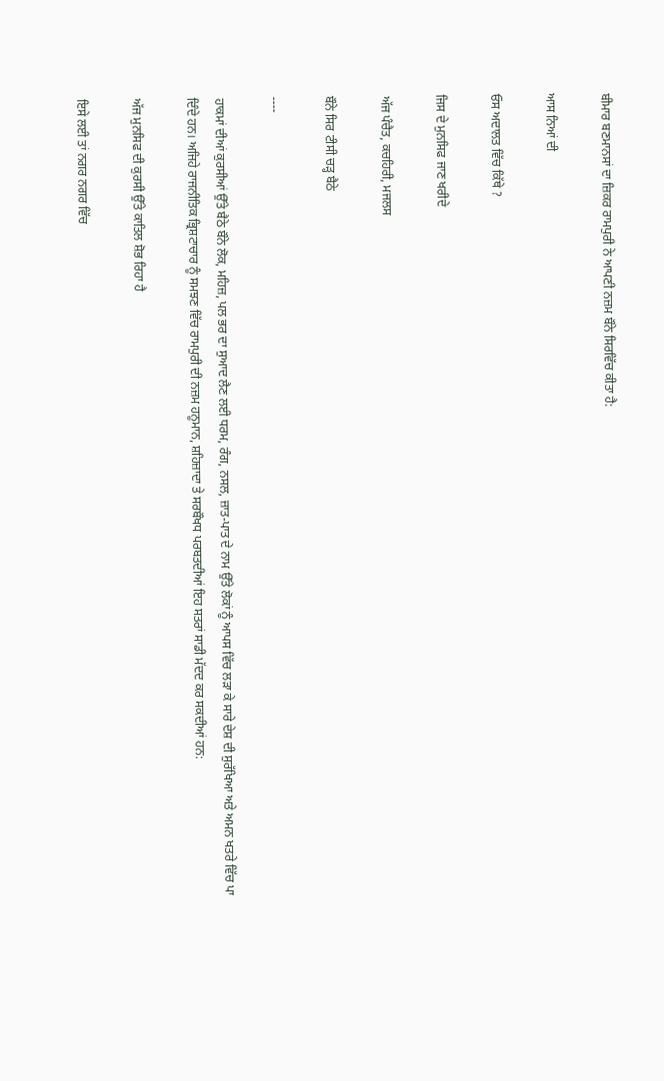ਬੀਮਾਰ ਬਣਮਾਨਸਾਂ ਦਾ ਜ਼ਿਕਰ ਰਾਮਪੁਰੀ ਨੇ ਆਪਣੀ ਨਜ਼ਮ ਬੌਨੇ ਸਿਰਵਿੱਚ ਕੀਤਾ ਹੈ:

ਆਸ ਨਿਆਂ ਦੀ

ਓਸ ਅਦਾਲਤ ਵਿੱਚ ਕਿੱਥੇ ?

ਜਿਸ ਦੇ ਮੁਨਸਿਫ ਜਾਣ ਖਰੀਦੇ

ਅੱਜ ਪੰਚੈਤ, ਕਚਹਿਰੀ, ਮਜਲਸ

ਬੌਨੇ ਸਿਰ ਟੀਸੀ ਚੜ੍ਹ ਬੈਠੇ

----

ਹਾਕਮਾਂ ਦੀਆਂ ਕੁਰਸੀਆਂ ਉੱਤੇ ਬੈਠੇ ਬੌਨੇ ਲੋਕ, ਮਹਿਜ਼, ਪਲ ਭਰ ਦਾ ਸੁਆਦ ਲੈਣ ਲਈ ਧਰਮ, ਰੰਗ, ਨਸਲ, ਜ਼ਾਤ-ਪਾਤ ਦੇ ਨਾਮ ਉੱਤੇ ਲੋਕਾਂ ਨੂੰ ਆਪਸ ਵਿੱਚ ਲੜਾ ਕੇ ਸਾਰੇ ਦੇਸ਼ ਦੀ ਸੁਰੱਖਿਆ ਅਤੇ ਅਮਨ ਖਤਰੇ ਵਿੱਚ ਪਾ ਦਿੰਦੇ ਹਨ। ਅਜਿਹੇ ਰਾਜਨੀਤਿਕ ਭ੍ਰਿਸ਼ਟਾਚਾਰ ਨੂੰ ਸਮਝਣ ਵਿੱਚ ਰਾਮਪੁਰੀ ਦੀ ਨਜ਼ਮ ਹਨੂਮਾਨ, ਸ਼ਹਿਜ਼ਾਦਾ ਤੇ ਸਰਬੌਖਧ ਪਰਬਤਦੀਆਂ ਇਹ ਸਤਰਾਂ ਸਾਡੀ ਮੱਦਦ ਕਰ ਸਕਦੀਆਂ ਹਨ:

ਅੱਜ ਮੁਨਸਿਫ ਦੀ ਕੁਰਸੀ ਉੱਤੇ ਕਾਤਿਲ ਸ਼ੋਭ ਰਿਹਾ ਹੈ

ਇਸੇ ਲਈ ਤਾਂ ਨਗਰ ਨਗਰ ਵਿੱਚ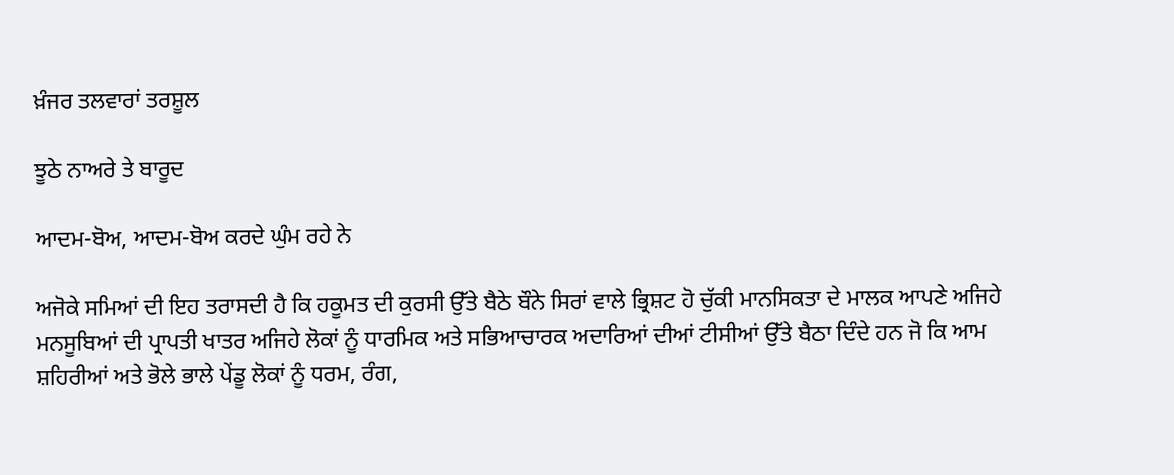ਖ਼ੰਜਰ ਤਲਵਾਰਾਂ ਤਰਸ਼ੂਲ

ਝੂਠੇ ਨਾਅਰੇ ਤੇ ਬਾਰੂਦ

ਆਦਮ-ਬੋਅ, ਆਦਮ-ਬੋਅ ਕਰਦੇ ਘੁੰਮ ਰਹੇ ਨੇ

ਅਜੋਕੇ ਸਮਿਆਂ ਦੀ ਇਹ ਤਰਾਸਦੀ ਹੈ ਕਿ ਹਕੂਮਤ ਦੀ ਕੁਰਸੀ ਉੱਤੇ ਬੈਠੇ ਬੌਨੇ ਸਿਰਾਂ ਵਾਲੇ ਭ੍ਰਿਸ਼ਟ ਹੋ ਚੁੱਕੀ ਮਾਨਸਿਕਤਾ ਦੇ ਮਾਲਕ ਆਪਣੇ ਅਜਿਹੇ ਮਨਸੂਬਿਆਂ ਦੀ ਪ੍ਰਾਪਤੀ ਖਾਤਰ ਅਜਿਹੇ ਲੋਕਾਂ ਨੂੰ ਧਾਰਮਿਕ ਅਤੇ ਸਭਿਆਚਾਰਕ ਅਦਾਰਿਆਂ ਦੀਆਂ ਟੀਸੀਆਂ ਉੱਤੇ ਬੈਠਾ ਦਿੰਦੇ ਹਨ ਜੋ ਕਿ ਆਮ ਸ਼ਹਿਰੀਆਂ ਅਤੇ ਭੋਲੇ ਭਾਲੇ ਪੇਂਡੂ ਲੋਕਾਂ ਨੂੰ ਧਰਮ, ਰੰਗ,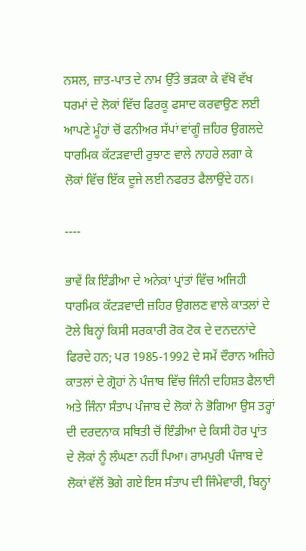ਨਸਲ, ਜ਼ਾਤ-ਪਾਤ ਦੇ ਨਾਮ ਉੱਤੇ ਭੜਕਾ ਕੇ ਵੱਖੋ ਵੱਖ ਧਰਮਾਂ ਦੇ ਲੋਕਾਂ ਵਿੱਚ ਫਿਰਕੂ ਫਸਾਦ ਕਰਵਾਉਣ ਲਈ ਆਪਣੇ ਮੂੰਹਾਂ ਚੋਂ ਫਨੀਅਰ ਸੱਪਾਂ ਵਾਂਗੂੰ ਜ਼ਹਿਰ ਉਗਲਦੇ ਧਾਰਮਿਕ ਕੱਟੜਵਾਦੀ ਰੁਝਾਣ ਵਾਲੇ ਨਾਹਰੇ ਲਗਾ ਕੇ ਲੋਕਾਂ ਵਿੱਚ ਇੱਕ ਦੂਜੇ ਲਈ ਨਫਰਤ ਫੈਲਾਉਂਦੇ ਹਨ।

----

ਭਾਵੇਂ ਕਿ ਇੰਡੀਆ ਦੇ ਅਨੇਕਾਂ ਪ੍ਰਾਂਤਾਂ ਵਿੱਚ ਅਜਿਹੀ ਧਾਰਮਿਕ ਕੱਟੜਵਾਦੀ ਜ਼ਹਿਰ ਉਗਲਣ ਵਾਲੇ ਕਾਤਲਾਂ ਦੇ ਟੋਲੇ ਬਿਨ੍ਹਾਂ ਕਿਸੀ ਸਰਕਾਰੀ ਰੋਕ ਟੋਕ ਦੇ ਦਨਦਨਾਂਦੇ ਫਿਰਦੇ ਹਨ; ਪਰ 1985-1992 ਦੇ ਸਮੇਂ ਦੌਰਾਨ ਅਜਿਹੇ ਕਾਤਲਾਂ ਦੇ ਗ੍ਰੋਹਾਂ ਨੇ ਪੰਜਾਬ ਵਿੱਚ ਜਿੰਨੀ ਦਹਿਸ਼ਤ ਫੈਲਾਈ ਅਤੇ ਜਿੰਨਾ ਸੰਤਾਪ ਪੰਜਾਬ ਦੇ ਲੋਕਾਂ ਨੇ ਭੋਗਿਆ ਉਸ ਤਰ੍ਹਾਂ ਦੀ ਦਰਦਨਾਕ ਸਥਿਤੀ ਚੋਂ ਇੰਡੀਆ ਦੇ ਕਿਸੀ ਹੋਰ ਪ੍ਰਾਂਤ ਦੇ ਲੋਕਾਂ ਨੂੰ ਲੰਘਣਾ ਨਹੀਂ ਪਿਆ। ਰਾਮਪੁਰੀ ਪੰਜਾਬ ਦੇ ਲੋਕਾਂ ਵੱਲੋਂ ਭੋਗੇ ਗਏ ਇਸ ਸੰਤਾਪ ਦੀ ਜਿੰਮੇਵਾਰੀ, ਬਿਨ੍ਹਾਂ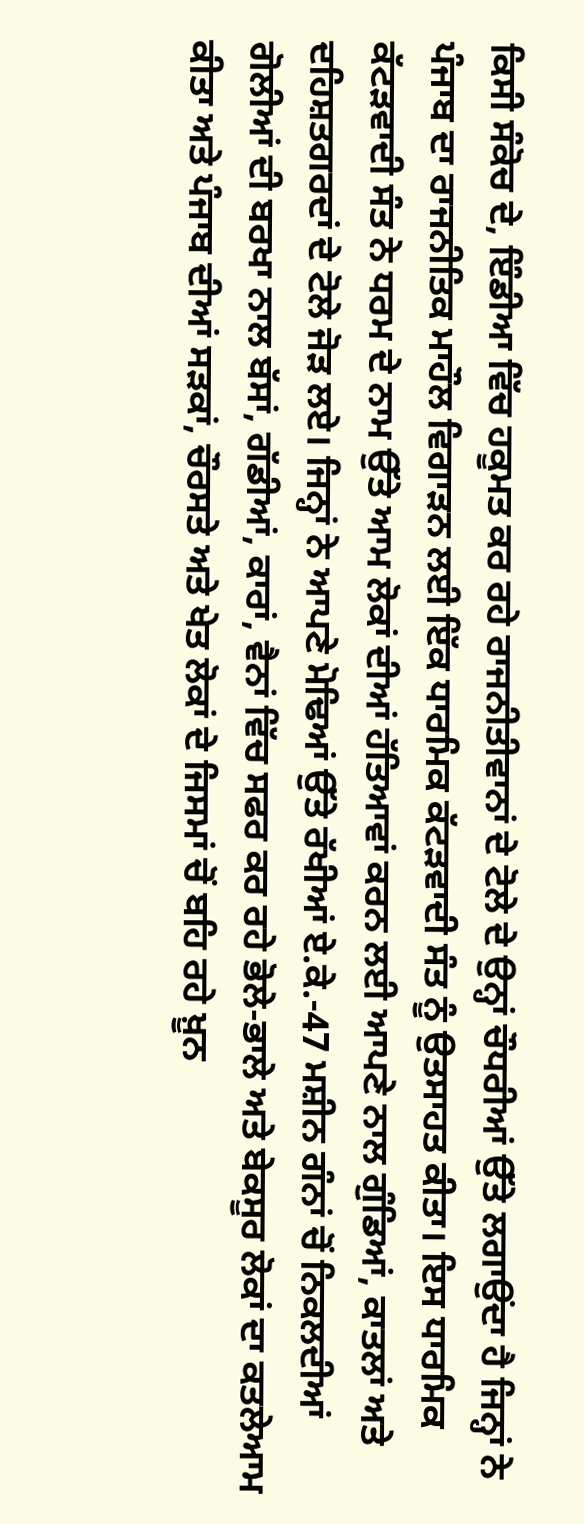ਕਿਸੀ ਸੰਕੋਚ ਦੇ, ਇੰਡੀਆ ਵਿੱਚ ਹਕੂਮਤ ਕਰ ਰਹੇ ਰਾਜਨੀਤੀਵਾਨਾਂ ਦੇ ਟੋਲੇ ਦੇ ਉਨ੍ਹਾਂ ਚੌਧਰੀਆਂ ਉੱਤੇ ਲਗਾਉਂਦਾ ਹੈ ਜਿਨ੍ਹਾਂ ਨੇ ਪੰਜਾਬ ਦਾ ਰਾਜਨੀਤਿਕ ਮਾਹੌਲ ਵਿਗਾੜਨ ਲਈ ਇੱਕ ਧਾਰਮਿਕ ਕੱਟੜਵਾਦੀ ਸੰਤ ਨੂੰ ਉਤਸਾਹਤ ਕੀਤਾ। ਇਸ ਧਾਰਮਿਕ ਕੱਟੜਵਾਦੀ ਸੰਤ ਨੇ ਧਰਮ ਦੇ ਨਾਮ ਉੱਤੇ ਆਮ ਲੋਕਾਂ ਦੀਆਂ ਹੱਤਿਆਵਾਂ ਕਰਨ ਲਈ ਆਪਣੇ ਨਾਲ ਗੁੰਡਿਆਂ, ਕਾਤਲਾਂ ਅਤੇ ਦਹਿਸ਼ਤਗਰਦਾਂ ਦੇ ਟੋਲੇ ਜੋੜ ਲਏ। ਜਿਨ੍ਹਾਂ ਨੇ ਆਪਣੇ ਮੋਢਿਆਂ ਉੱਤੇ ਰੱਖੀਆਂ ਏ.ਕੇ.-47 ਮਸ਼ੀਨ ਗੰਨਾਂ ਚੋਂ ਨਿਕਲਦੀਆਂ ਗੋਲੀਆਂ ਦੀ ਬਰਖਾ ਨਾਲ ਬੱਸਾਂ, ਗੱਡੀਆਂ, ਕਾਰਾਂ, ਵੈਨਾਂ ਵਿੱਚ ਸਫਰ ਕਰ ਰਹੇ ਭੋਲੇ-ਭਾਲੇ ਅਤੇ ਬੇਕਸੂਰ ਲੋਕਾਂ ਦਾ ਕਤਲੇਆਮ ਕੀਤਾ ਅਤੇ ਪੰਜਾਬ ਦੀਆਂ ਸੜਕਾਂ, ਚੌਰਸਤੇ ਅਤੇ ਖੇਤ ਲੋਕਾਂ ਦੇ ਜਿਸਮਾਂ ਚੋਂ ਬਹਿ ਰਹੇ ਖ਼ੂਨ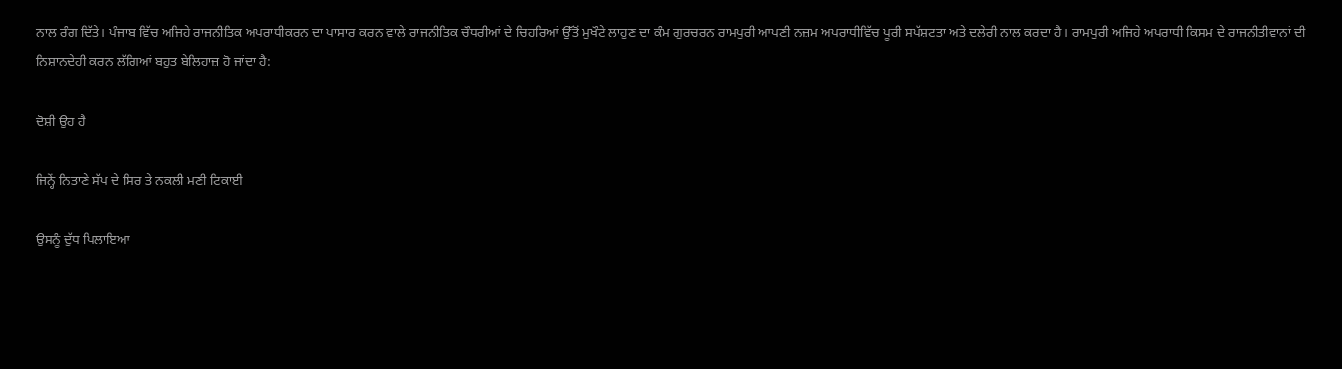ਨਾਲ ਰੰਗ ਦਿੱਤੇ। ਪੰਜਾਬ ਵਿੱਚ ਅਜਿਹੇ ਰਾਜਨੀਤਿਕ ਅਪਰਾਧੀਕਰਨ ਦਾ ਪਾਸਾਰ ਕਰਨ ਵਾਲੇ ਰਾਜਨੀਤਿਕ ਚੌਧਰੀਆਂ ਦੇ ਚਿਹਰਿਆਂ ਉੱਤੋਂ ਮੁਖੌਟੇ ਲਾਹੁਣ ਦਾ ਕੰਮ ਗੁਰਚਰਨ ਰਾਮਪੁਰੀ ਆਪਣੀ ਨਜ਼ਮ ਅਪਰਾਧੀਵਿੱਚ ਪੂਰੀ ਸਪੱਸ਼ਟਤਾ ਅਤੇ ਦਲੇਰੀ ਨਾਲ ਕਰਦਾ ਹੈ। ਰਾਮਪੁਰੀ ਅਜਿਹੇ ਅਪਰਾਧੀ ਕਿਸਮ ਦੇ ਰਾਜਨੀਤੀਵਾਨਾਂ ਦੀ ਨਿਸ਼ਾਨਦੇਹੀ ਕਰਨ ਲੱਗਿਆਂ ਬਹੁਤ ਬੇਲਿਹਾਜ਼ ਹੋ ਜਾਂਦਾ ਹੈ:

ਦੋਸ਼ੀ ਉਹ ਹੈ

ਜਿਨ੍ਹੇਂ ਨਿਤਾਣੇ ਸੱਪ ਦੇ ਸਿਰ ਤੇ ਨਕਲੀ ਮਣੀ ਟਿਕਾਈ

ਉਸਨੂੰ ਦੁੱਧ ਪਿਲਾਇਆ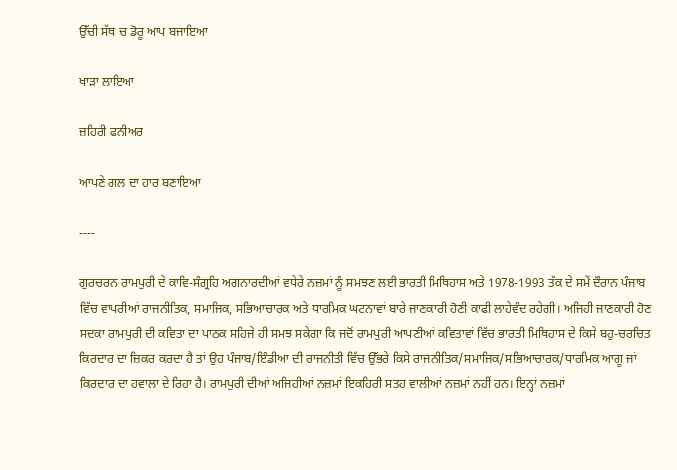ਉੱਚੀ ਸੱਥ ਚ ਡੋਰੂ ਆਪ ਬਜਾਇਆ

ਖਾੜਾ ਲਾਇਆ

ਜ਼ਹਿਰੀ ਫਨੀਅਰ

ਆਪਣੇ ਗਲ ਦਾ ਹਾਰ ਬਣਾਇਆ

----

ਗੁਰਚਰਨ ਰਾਮਪੁਰੀ ਦੇ ਕਾਵਿ-ਸੰਗ੍ਰਹਿ ਅਗਨਾਰਦੀਆਂ ਵਧੇਰੇ ਨਜ਼ਮਾਂ ਨੂੰ ਸਮਝਣ ਲਈ ਭਾਰਤੀ ਮਿਥਿਹਾਸ ਅਤੇ 1978-1993 ਤੱਕ ਦੇ ਸਮੇਂ ਦੌਰਾਨ ਪੰਜਾਬ ਵਿੱਚ ਵਾਪਰੀਆਂ ਰਾਜਨੀਤਿਕ, ਸਮਾਜਿਕ, ਸਭਿਆਚਾਰਕ ਅਤੇ ਧਾਰਮਿਕ ਘਟਨਾਵਾਂ ਬਾਰੇ ਜਾਣਕਾਰੀ ਹੋਣੀ ਕਾਫੀ ਲਾਹੇਵੰਦ ਰਹੇਗੀ। ਅਜਿਹੀ ਜਾਣਕਾਰੀ ਹੋਣ ਸਦਕਾ ਰਾਮਪੁਰੀ ਦੀ ਕਵਿਤਾ ਦਾ ਪਾਠਕ ਸਹਿਜੇ ਹੀ ਸਮਝ ਸਕੇਗਾ ਕਿ ਜਦੋਂ ਰਾਮਪੁਰੀ ਆਪਣੀਆਂ ਕਵਿਤਾਵਾਂ ਵਿੱਚ ਭਾਰਤੀ ਮਿਥਿਹਾਸ ਦੇ ਕਿਸੇ ਬਹੁ-ਚਰਚਿਤ ਕਿਰਦਾਰ ਦਾ ਜ਼ਿਕਰ ਕਰਦਾ ਹੈ ਤਾਂ ਉਹ ਪੰਜਾਬ/ਇੰਡੀਆ ਦੀ ਰਾਜਨੀਤੀ ਵਿੱਚ ਉੱਭਰੇ ਕਿਸੇ ਰਾਜਨੀਤਿਕ/ਸਮਾਜਿਕ/ਸਭਿਆਚਾਰਕ/ਧਾਰਮਿਕ ਆਗੂ ਜਾਂ ਕਿਰਦਾਰ ਦਾ ਹਵਾਲਾ ਦੇ ਰਿਹਾ ਹੈ। ਰਾਮਪੁਰੀ ਦੀਆਂ ਅਜਿਹੀਆਂ ਨਜ਼ਮਾਂ ਇਕਹਿਰੀ ਸਤਹ ਵਾਲੀਆਂ ਨਜ਼ਮਾਂ ਨਹੀਂ ਹਨ। ਇਨ੍ਹਾਂ ਨਜ਼ਮਾਂ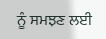ਨੂੰ ਸਮਝਣ ਲਈ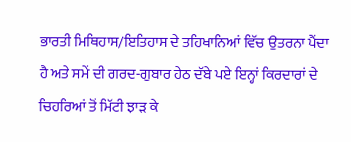ਭਾਰਤੀ ਮਿਥਿਹਾਸ/ਇਤਿਹਾਸ ਦੇ ਤਹਿਖਾਨਿਆਂ ਵਿੱਚ ਉਤਰਨਾ ਪੈਂਦਾ ਹੈ ਅਤੇ ਸਮੇਂ ਦੀ ਗਰਦ-ਗੁਬਾਰ ਹੇਠ ਦੱਬੇ ਪਏ ਇਨ੍ਹਾਂ ਕਿਰਦਾਰਾਂ ਦੇ ਚਿਹਰਿਆਂ ਤੋਂ ਮਿੱਟੀ ਝਾੜ ਕੇ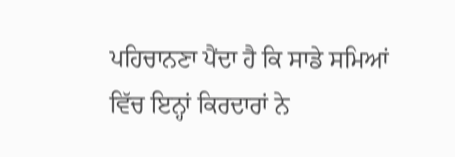ਪਹਿਚਾਨਣਾ ਪੈਂਦਾ ਹੈ ਕਿ ਸਾਡੇ ਸਮਿਆਂ ਵਿੱਚ ਇਨ੍ਹਾਂ ਕਿਰਦਾਰਾਂ ਨੇ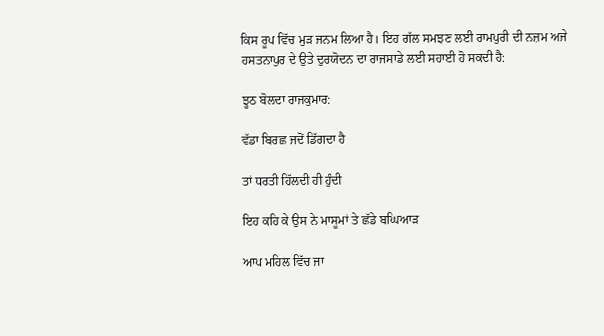ਕਿਸ ਰੂਪ ਵਿੱਚ ਮੁੜ ਜਨਮ ਲਿਆ ਹੈ। ਇਹ ਗੱਲ ਸਮਝਣ ਲਈ ਰਾਮਪੁਰੀ ਦੀ ਨਜ਼ਮ ਅਜੇ ਹਸਤਨਾਪੁਰ ਦੇ ਉਤੇ ਦੁਰਯੋਦਨ ਦਾ ਰਾਜਸਾਡੇ ਲਈ ਸਹਾਈ ਹੋ ਸਕਦੀ ਹੈ:

ਝੂਠ ਬੋਲਦਾ ਰਾਜਕੁਮਾਰ:

ਵੱਡਾ ਬਿਰਛ ਜਦੋਂ ਡਿੱਗਦਾ ਹੈ

ਤਾਂ ਧਰਤੀ ਹਿੱਲਦੀ ਹੀ ਹੁੰਦੀ

ਇਹ ਕਹਿ ਕੇ ਉਸ ਨੇ ਮਾਸੂਮਾਂ ਤੇ ਛੱਡੇ ਬਘਿਆੜ

ਆਪ ਮਹਿਲ ਵਿੱਚ ਜਾ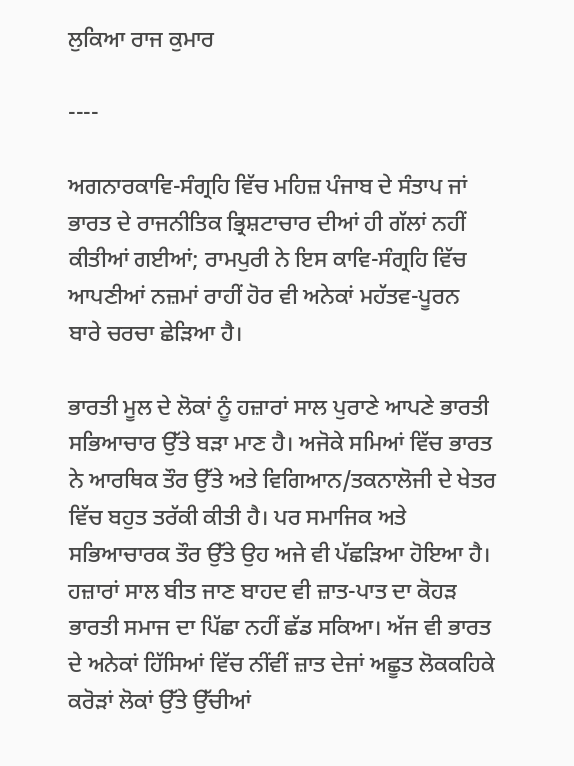ਲੁਕਿਆ ਰਾਜ ਕੁਮਾਰ

----

ਅਗਨਾਰਕਾਵਿ-ਸੰਗ੍ਰਹਿ ਵਿੱਚ ਮਹਿਜ਼ ਪੰਜਾਬ ਦੇ ਸੰਤਾਪ ਜਾਂ ਭਾਰਤ ਦੇ ਰਾਜਨੀਤਿਕ ਭ੍ਰਿਸ਼ਟਾਚਾਰ ਦੀਆਂ ਹੀ ਗੱਲਾਂ ਨਹੀਂ ਕੀਤੀਆਂ ਗਈਆਂ; ਰਾਮਪੁਰੀ ਨੇ ਇਸ ਕਾਵਿ-ਸੰਗ੍ਰਹਿ ਵਿੱਚ ਆਪਣੀਆਂ ਨਜ਼ਮਾਂ ਰਾਹੀਂ ਹੋਰ ਵੀ ਅਨੇਕਾਂ ਮਹੱਤਵ-ਪੂਰਨ ਬਾਰੇ ਚਰਚਾ ਛੇੜਿਆ ਹੈ।

ਭਾਰਤੀ ਮੂਲ ਦੇ ਲੋਕਾਂ ਨੂੰ ਹਜ਼ਾਰਾਂ ਸਾਲ ਪੁਰਾਣੇ ਆਪਣੇ ਭਾਰਤੀ ਸਭਿਆਚਾਰ ਉੱਤੇ ਬੜਾ ਮਾਣ ਹੈ। ਅਜੋਕੇ ਸਮਿਆਂ ਵਿੱਚ ਭਾਰਤ ਨੇ ਆਰਥਿਕ ਤੌਰ ਉੱਤੇ ਅਤੇ ਵਿਗਿਆਨ/ਤਕਨਾਲੋਜੀ ਦੇ ਖੇਤਰ ਵਿੱਚ ਬਹੁਤ ਤਰੱਕੀ ਕੀਤੀ ਹੈ। ਪਰ ਸਮਾਜਿਕ ਅਤੇ ਸਭਿਆਚਾਰਕ ਤੌਰ ਉੱਤੇ ਉਹ ਅਜੇ ਵੀ ਪੱਛੜਿਆ ਹੋਇਆ ਹੈ। ਹਜ਼ਾਰਾਂ ਸਾਲ ਬੀਤ ਜਾਣ ਬਾਹਦ ਵੀ ਜ਼ਾਤ-ਪਾਤ ਦਾ ਕੋਹੜ ਭਾਰਤੀ ਸਮਾਜ ਦਾ ਪਿੱਛਾ ਨਹੀਂ ਛੱਡ ਸਕਿਆ। ਅੱਜ ਵੀ ਭਾਰਤ ਦੇ ਅਨੇਕਾਂ ਹਿੱਸਿਆਂ ਵਿੱਚ ਨੀਂਵੀਂ ਜ਼ਾਤ ਦੇਜਾਂ ਅਛੂਤ ਲੋਕਕਹਿਕੇ ਕਰੋੜਾਂ ਲੋਕਾਂ ਉੱਤੇ ਉੱਚੀਆਂ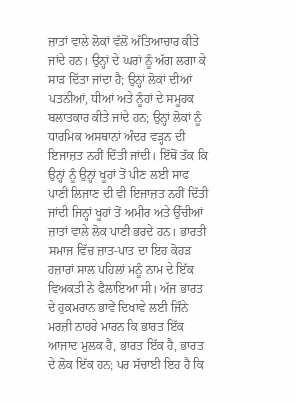ਜ਼ਾਤਾਂ ਵਾਲੇ ਲੋਕਾਂ ਵੱਲੋਂ ਅੱਤਿਆਚਾਰ ਕੀਤੇ ਜਾਂਦੇ ਹਨ। ਉਨ੍ਹਾਂ ਦੇ ਘਰਾਂ ਨੂੰ ਅੱਗ ਲਗਾ ਕੇ ਸਾੜ ਦਿੱਤਾ ਜਾਂਦਾ ਹੈ; ਉਨ੍ਹਾਂ ਲੋਕਾਂ ਦੀਆਂ ਪਤਨੀਆਂ, ਧੀਆਂ ਅਤੇ ਨੂੰਹਾਂ ਦੇ ਸਮੂਹਕ ਬਲਾਤਕਾਰ ਕੀਤੇ ਜਾਂਦੇ ਹਨ; ਉਨ੍ਹਾਂ ਲੋਕਾਂ ਨੂੰ ਧਾਰਮਿਕ ਅਸਥਾਨਾਂ ਅੰਦਰ ਵੜ੍ਹਨ ਦੀ ਇਜਾਜ਼ਤ ਨਹੀਂ ਦਿੱਤੀ ਜਾਂਦੀ। ਇੱਥੋਂ ਤੱਕ ਕਿ ਉਨ੍ਹਾਂ ਨੂੰ ਉਨ੍ਹਾਂ ਖੂਹਾਂ ਤੋਂ ਪੀਣ ਲਈ ਸਾਫ ਪਾਣੀ ਲਿਜਾਣ ਦੀ ਵੀ ਇਜਾਜ਼ਤ ਨਹੀਂ ਦਿੱਤੀ ਜਾਂਦੀ ਜਿਨ੍ਹਾਂ ਖੂਹਾਂ ਤੋਂ ਅਮੀਰ ਅਤੇ ਉੱਚੀਆਂ ਜ਼ਾਤਾਂ ਵਾਲੇ ਲੋਕ ਪਾਣੀ ਭਰਦੇ ਹਨ। ਭਾਰਤੀ ਸਮਾਜ ਵਿੱਚ ਜ਼ਾਤ-ਪਾਤ ਦਾ ਇਹ ਕੋਹੜ ਹਜ਼ਾਰਾਂ ਸਾਲ ਪਹਿਲਾਂ ਮਨੂੰ ਨਾਮ ਦੇ ਇੱਕ ਵਿਅਕਤੀ ਨੇ ਫੈਲਾਇਆ ਸੀ। ਅੱਜ ਭਾਰਤ ਦੇ ਹੁਕਮਰਾਨ ਭਾਵੇਂ ਦਿਖਾਵੇ ਲਈ ਜਿੰਨੇ ਮਰਜ਼ੀ ਨਾਹਰੇ ਮਾਰਨ ਕਿ ਭਾਰਤ ਇੱਕ ਆਜਾਦ ਮੁਲਕ ਹੈ, ਭਾਰਤ ਇੱਕ ਹੈ, ਭਾਰਤ ਦੇ ਲੋਕ ਇੱਕ ਹਨ; ਪਰ ਸੱਚਾਈ ਇਹ ਹੈ ਕਿ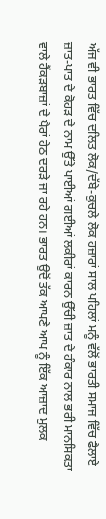ਅੱਜ ਵੀ ਭਾਰਤ ਵਿੱਚ ਦਲਿਤ ਲੋਕ/ਦੱਬੇ-ਕੁਚਲੇ ਲੋਕ ਹਜ਼ਾਰਾਂ ਸਾਲ ਪਹਿਲਾਂ ਮਨੂੰ ਵੱਲੋਂ ਭਾਰਤੀ ਸਮਾਜ ਵਿੱਚ ਫੈਲਾਏ ਜ਼ਾਤ-ਪਾਤ ਦੇ ਕੋਹੜ ਦੇ ਨਾਮ ਉੱਤੇ ਪਾਈਆਂ ਗਈਆਂ ਲਕੀਰਾਂ ਕਾਰਨ ਉੱਚੀ ਜ਼ਾਤ ਦੇ ਹੰਕਾਰ ਨਾਲ ਭਰੀ ਮਾਨਸਿਕਤਾ ਵਾਲੇ ਹੈਂਕੜਬਾਜ਼ਾਂ ਦੇ ਪੈਰਾਂ ਹੇਠ ਦਰੜੇ ਜਾ ਰਹੇ ਹਨ। ਭਾਰਤ ਉਦੋਂ ਤੱਕ ਆਪਣੇ ਆਪ ਨੂੰ ਇੱਕ ਆਜ਼ਾਦ ਮੁਲਕ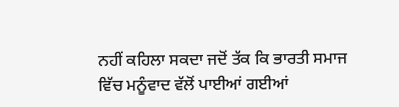ਨਹੀਂ ਕਹਿਲਾ ਸਕਦਾ ਜਦੋਂ ਤੱਕ ਕਿ ਭਾਰਤੀ ਸਮਾਜ ਵਿੱਚ ਮਨੂੰਵਾਦ ਵੱਲੋਂ ਪਾਈਆਂ ਗਈਆਂ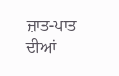ਜ਼ਾਤ-ਪਾਤ ਦੀਆਂ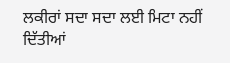ਲਕੀਰਾਂ ਸਦਾ ਸਦਾ ਲਈ ਮਿਟਾ ਨਹੀਂ ਦਿੱਤੀਆਂ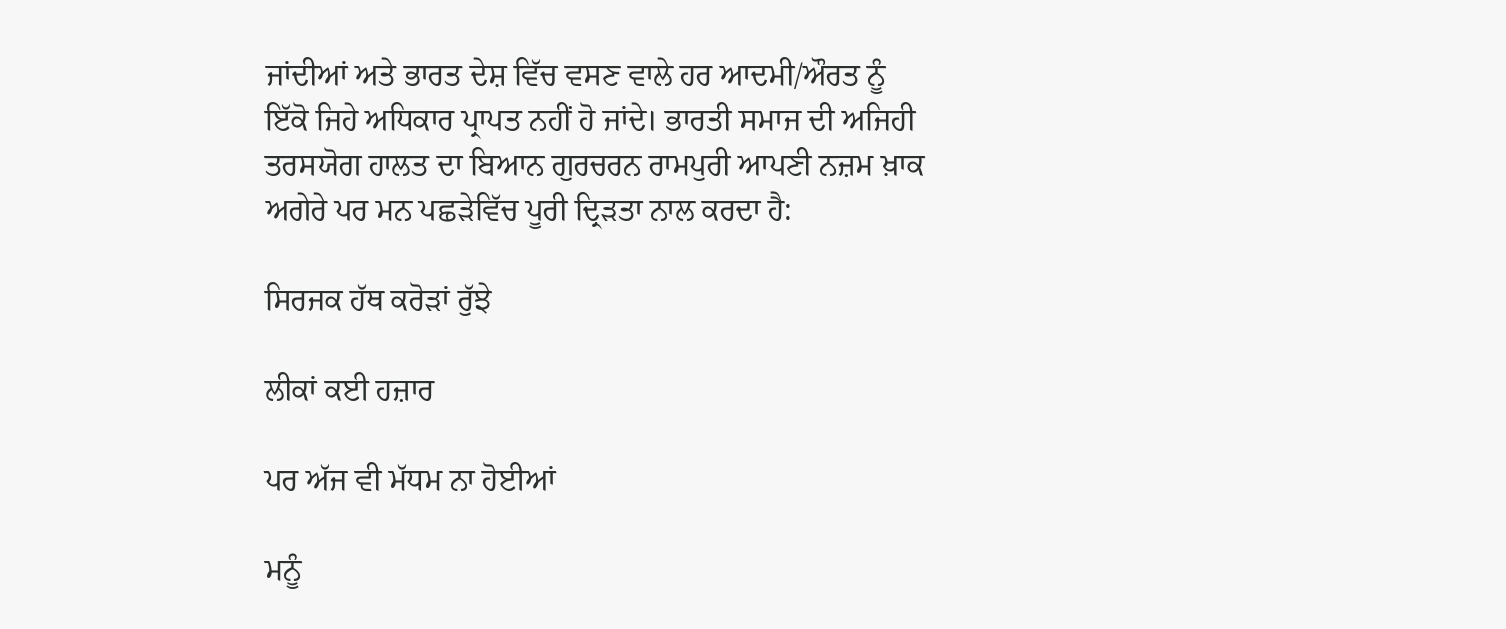ਜਾਂਦੀਆਂ ਅਤੇ ਭਾਰਤ ਦੇਸ਼ ਵਿੱਚ ਵਸਣ ਵਾਲੇ ਹਰ ਆਦਮੀ/ਔਰਤ ਨੂੰ ਇੱਕੋ ਜਿਹੇ ਅਧਿਕਾਰ ਪ੍ਰਾਪਤ ਨਹੀਂ ਹੋ ਜਾਂਦੇ। ਭਾਰਤੀ ਸਮਾਜ ਦੀ ਅਜਿਹੀ ਤਰਸਯੋਗ ਹਾਲਤ ਦਾ ਬਿਆਨ ਗੁਰਚਰਨ ਰਾਮਪੁਰੀ ਆਪਣੀ ਨਜ਼ਮ ਖ਼ਾਕ ਅਗੇਰੇ ਪਰ ਮਨ ਪਛੜੇਵਿੱਚ ਪੂਰੀ ਦ੍ਰਿੜਤਾ ਨਾਲ ਕਰਦਾ ਹੈ:

ਸਿਰਜਕ ਹੱਥ ਕਰੋੜਾਂ ਰੁੱਝੇ

ਲੀਕਾਂ ਕਈ ਹਜ਼ਾਰ

ਪਰ ਅੱਜ ਵੀ ਮੱਧਮ ਨਾ ਹੋਈਆਂ

ਮਨੂੰ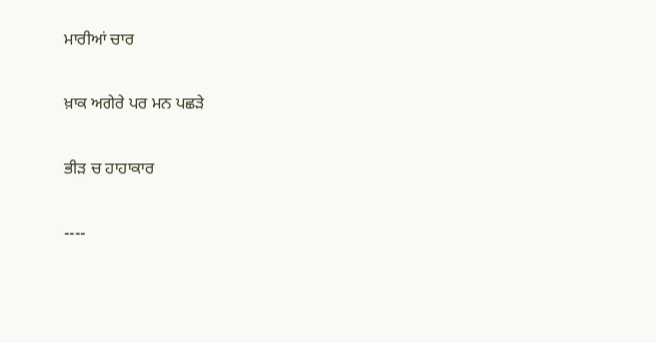ਮਾਰੀਆਂ ਚਾਰ

ਖ਼ਾਕ ਅਗੇਰੇ ਪਰ ਮਨ ਪਛੜੇ

ਭੀੜ ਚ ਹਾਹਾਕਾਰ

----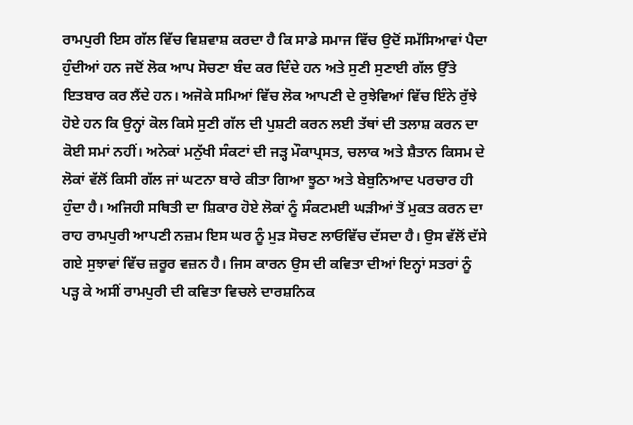ਰਾਮਪੁਰੀ ਇਸ ਗੱਲ ਵਿੱਚ ਵਿਸ਼ਵਾਸ਼ ਕਰਦਾ ਹੈ ਕਿ ਸਾਡੇ ਸਮਾਜ ਵਿੱਚ ਉਦੋਂ ਸਮੱਸਿਆਵਾਂ ਪੈਦਾ ਹੁੰਦੀਆਂ ਹਨ ਜਦੋਂ ਲੋਕ ਆਪ ਸੋਚਣਾ ਬੰਦ ਕਰ ਦਿੰਦੇ ਹਨ ਅਤੇ ਸੁਣੀ ਸੁਣਾਈ ਗੱਲ ਉੱਤੇ ਇਤਬਾਰ ਕਰ ਲੈਂਦੇ ਹਨ। ਅਜੋਕੇ ਸਮਿਆਂ ਵਿੱਚ ਲੋਕ ਆਪਣੀ ਦੇ ਰੁਝੇਵਿਆਂ ਵਿੱਚ ਇੰਨੇ ਰੁੱਝੇ ਹੋਏ ਹਨ ਕਿ ਉਨ੍ਹਾਂ ਕੋਲ ਕਿਸੇ ਸੁਣੀ ਗੱਲ ਦੀ ਪੁਸ਼ਟੀ ਕਰਨ ਲਈ ਤੱਥਾਂ ਦੀ ਤਲਾਸ਼ ਕਰਨ ਦਾ ਕੋਈ ਸਮਾਂ ਨਹੀਂ। ਅਨੇਕਾਂ ਮਨੁੱਖੀ ਸੰਕਟਾਂ ਦੀ ਜੜ੍ਹ ਮੌਕਾਪ੍ਰਸਤ, ਚਲਾਕ ਅਤੇ ਸ਼ੈਤਾਨ ਕਿਸਮ ਦੇ ਲੋਕਾਂ ਵੱਲੋਂ ਕਿਸੀ ਗੱਲ ਜਾਂ ਘਟਨਾ ਬਾਰੇ ਕੀਤਾ ਗਿਆ ਝੂਠਾ ਅਤੇ ਬੇਬੁਨਿਆਦ ਪਰਚਾਰ ਹੀ ਹੁੰਦਾ ਹੈ। ਅਜਿਹੀ ਸਥਿਤੀ ਦਾ ਸ਼ਿਕਾਰ ਹੋਏ ਲੋਕਾਂ ਨੂੰ ਸੰਕਟਮਈ ਘੜੀਆਂ ਤੋਂ ਮੁਕਤ ਕਰਨ ਦਾ ਰਾਹ ਰਾਮਪੁਰੀ ਆਪਣੀ ਨਜ਼ਮ ਇਸ ਘਰ ਨੂੰ ਮੁੜ ਸੋਚਣ ਲਾਓਵਿੱਚ ਦੱਸਦਾ ਹੈ। ਉਸ ਵੱਲੋਂ ਦੱਸੇ ਗਏ ਸੁਝਾਵਾਂ ਵਿੱਚ ਜ਼ਰੂਰ ਵਜ਼ਨ ਹੈ। ਜਿਸ ਕਾਰਨ ਉਸ ਦੀ ਕਵਿਤਾ ਦੀਆਂ ਇਨ੍ਹਾਂ ਸਤਰਾਂ ਨੂੰ ਪੜ੍ਹ ਕੇ ਅਸੀਂ ਰਾਮਪੁਰੀ ਦੀ ਕਵਿਤਾ ਵਿਚਲੇ ਦਾਰਸ਼ਨਿਕ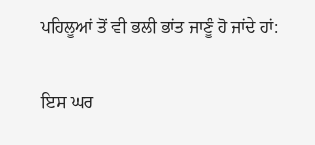ਪਹਿਲੂਆਂ ਤੋਂ ਵੀ ਭਲੀ ਭਾਂਤ ਜਾਣੂੰ ਹੋ ਜਾਂਦੇ ਹਾਂ:

ਇਸ ਘਰ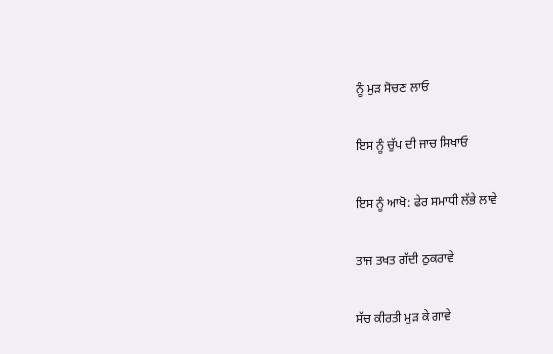ਨੂੰ ਮੁੜ ਸੋਚਣ ਲਾਓ

ਇਸ ਨੂੰ ਚੁੱਪ ਦੀ ਜਾਚ ਸਿਖਾਓ

ਇਸ ਨੂੰ ਆਖੋ: ਫੇਰ ਸਮਾਧੀ ਲੱਭੇ ਲਾਵੇ

ਤਾਜ ਤਖਤ ਗੱਦੀ ਠੁਕਰਾਵੇ

ਸੱਚ ਕੀਰਤੀ ਮੁੜ ਕੇ ਗਾਵੇ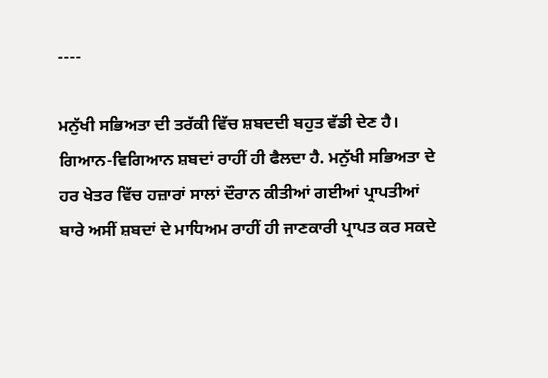----

ਮਨੁੱਖੀ ਸਭਿਅਤਾ ਦੀ ਤਰੱਕੀ ਵਿੱਚ ਸ਼ਬਦਦੀ ਬਹੁਤ ਵੱਡੀ ਦੇਣ ਹੈ। ਗਿਆਨ-ਵਿਗਿਆਨ ਸ਼ਬਦਾਂ ਰਾਹੀਂ ਹੀ ਫੈਲਦਾ ਹੈ. ਮਨੁੱਖੀ ਸਭਿਅਤਾ ਦੇ ਹਰ ਖੇਤਰ ਵਿੱਚ ਹਜ਼ਾਰਾਂ ਸਾਲਾਂ ਦੌਰਾਨ ਕੀਤੀਆਂ ਗਈਆਂ ਪ੍ਰਾਪਤੀਆਂ ਬਾਰੇ ਅਸੀਂ ਸ਼ਬਦਾਂ ਦੇ ਮਾਧਿਅਮ ਰਾਹੀਂ ਹੀ ਜਾਣਕਾਰੀ ਪ੍ਰਾਪਤ ਕਰ ਸਕਦੇ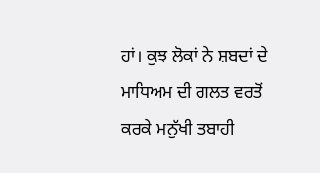ਹਾਂ। ਕੁਝ ਲੋਕਾਂ ਨੇ ਸ਼ਬਦਾਂ ਦੇ ਮਾਧਿਅਮ ਦੀ ਗਲਤ ਵਰਤੋਂ ਕਰਕੇ ਮਨੁੱਖੀ ਤਬਾਹੀ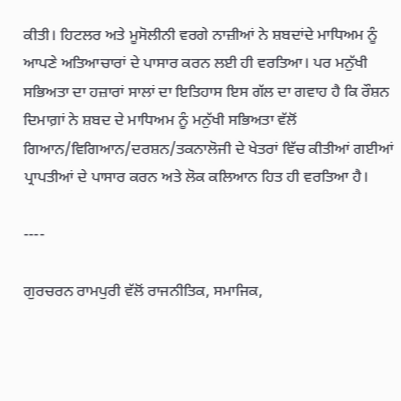ਕੀਤੀ। ਹਿਟਲਰ ਅਤੇ ਮੂਸੋਲੀਨੀ ਵਰਗੇ ਨਾਜ਼ੀਆਂ ਨੇ ਸ਼ਬਦਾਂਦੇ ਮਾਧਿਅਮ ਨੂੰ ਆਪਣੇ ਅਤਿਆਚਾਰਾਂ ਦੇ ਪਾਸਾਰ ਕਰਨ ਲਈ ਹੀ ਵਰਤਿਆ। ਪਰ ਮਨੁੱਖੀ ਸਭਿਅਤਾ ਦਾ ਹਜ਼ਾਰਾਂ ਸਾਲਾਂ ਦਾ ਇਤਿਹਾਸ ਇਸ ਗੱਲ ਦਾ ਗਵਾਹ ਹੈ ਕਿ ਰੌਸ਼ਨ ਦਿਮਾਗ਼ਾਂ ਨੇ ਸ਼ਬਦ ਦੇ ਮਾਧਿਅਮ ਨੂੰ ਮਨੁੱਖੀ ਸਭਿਅਤਾ ਵੱਲੋਂ ਗਿਆਨ/ਵਿਗਿਆਨ/ਦਰਸ਼ਨ/ਤਕਨਾਲੋਜੀ ਦੇ ਖੇਤਰਾਂ ਵਿੱਚ ਕੀਤੀਆਂ ਗਈਆਂ ਪ੍ਰਾਪਤੀਆਂ ਦੇ ਪਾਸਾਰ ਕਰਨ ਅਤੇ ਲੋਕ ਕਲਿਆਨ ਹਿਤ ਹੀ ਵਰਤਿਆ ਹੈ।

----

ਗੁਰਚਰਨ ਰਾਮਪੁਰੀ ਵੱਲੋਂ ਰਾਜਨੀਤਿਕ, ਸਮਾਜਿਕ,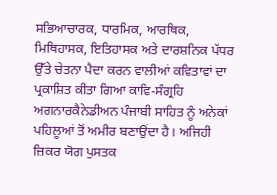ਸਭਿਆਚਾਰਕ, ਧਾਰਮਿਕ, ਆਰਥਿਕ, ਮਿਥਿਹਾਸਕ, ਇਤਿਹਾਸਕ ਅਤੇ ਦਾਰਸ਼ਨਿਕ ਪੱਧਰ ਉੱਤੇ ਚੇਤਨਾ ਪੈਦਾ ਕਰਨ ਵਾਲੀਆਂ ਕਵਿਤਾਵਾਂ ਦਾ ਪ੍ਰਕਾਸ਼ਿਤ ਕੀਤਾ ਗਿਆ ਕਾਵਿ-ਸੰਗ੍ਰਹਿ ਅਗਨਾਰਕੈਨੇਡੀਅਨ ਪੰਜਾਬੀ ਸਾਹਿਤ ਨੂੰ ਅਨੇਕਾਂ ਪਹਿਲੂਆਂ ਤੋਂ ਅਮੀਰ ਬਣਾਉਂਦਾ ਹੈ। ਅਜਿਹੀ ਜ਼ਿਕਰ ਯੋਗ ਪੁਸਤਕ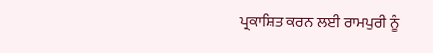ਪ੍ਰਕਾਸ਼ਿਤ ਕਰਨ ਲਈ ਰਾਮਪੁਰੀ ਨੂੰ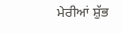ਮੇਰੀਆਂ ਸ਼ੁੱਭ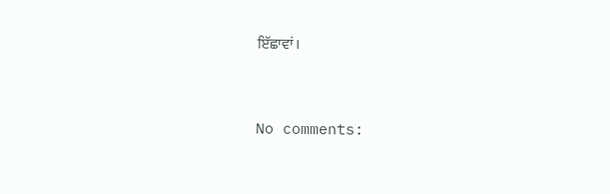ਇੱਛਾਵਾਂ।


No comments: